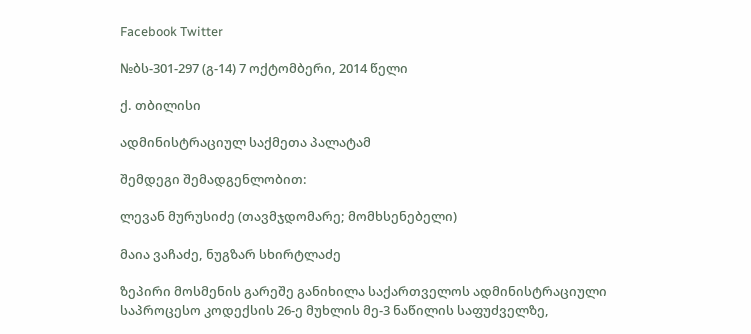Facebook Twitter

№ბს-301-297 (გ-14) 7 ოქტომბერი, 2014 წელი

ქ. თბილისი

ადმინისტრაციულ საქმეთა პალატამ

შემდეგი შემადგენლობით:

ლევან მურუსიძე (თავმჯდომარე; მომხსენებელი)

მაია ვაჩაძე, ნუგზარ სხირტლაძე

ზეპირი მოსმენის გარეშე განიხილა საქართველოს ადმინისტრაციული საპროცესო კოდექსის 26-ე მუხლის მე-3 ნაწილის საფუძველზე,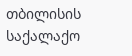თბილისის საქალაქო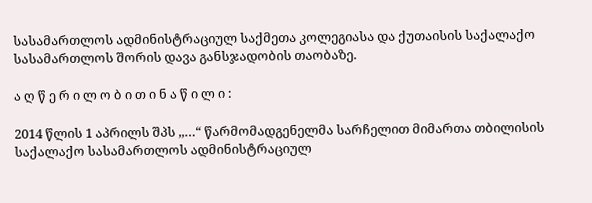სასამართლოს ადმინისტრაციულ საქმეთა კოლეგიასა და ქუთაისის საქალაქო სასამართლოს შორის დავა განსჯადობის თაობაზე.

ა ღ წ ე რ ი ლ ო ბ ი თ ი ნ ა წ ი ლ ი :

2014 წლის 1 აპრილს შპს ,,…“ წარმომადგენელმა სარჩელით მიმართა თბილისის საქალაქო სასამართლოს ადმინისტრაციულ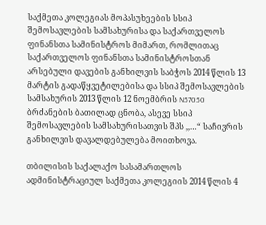საქმეთა კოლეგიას მოპასუხეების სსიპ შემოსავლების სამსახურისა და საქართველოს ფინანსთა სამინისტროს მიმართ, რომლითაც საქართველოს ფინანსთა სამინისტროსთან არსებული დავების განხილვის საბჭოს 2014 წლის 13 მარტის გადაწყვეტილებისა და სსიპ შემოსავლების სამსახურის 2013 წლის 12 ნოემბრის N57050 ბრძანების ბათილად ცნობა, ასევე სსიპ შემოსავლების სამსახურისათვის შპს ,,…“ საჩივრის განხილვის დავალდებულება მოითხოვა.

თბილისის საქალაქო სასამართლოს ადმინისტრაციულ საქმეთა კოლეგიის 2014 წლის 4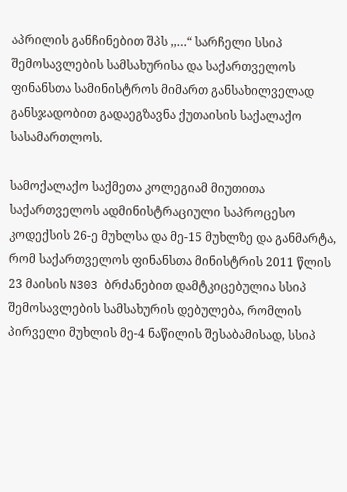აპრილის განჩინებით შპს ,,…“ სარჩელი სსიპ შემოსავლების სამსახურისა და საქართველოს ფინანსთა სამინისტროს მიმართ განსახილველად განსჯადობით გადაეგზავნა ქუთაისის საქალაქო სასამართლოს.

სამოქალაქო საქმეთა კოლეგიამ მიუთითა საქართველოს ადმინისტრაციული საპროცესო კოდექსის 26-ე მუხლსა და მე-15 მუხლზე და განმარტა, რომ საქართველოს ფინანსთა მინისტრის 2011 წლის 23 მაისის N303 ბრძანებით დამტკიცებულია სსიპ შემოსავლების სამსახურის დებულება, რომლის პირველი მუხლის მე-4 ნაწილის შესაბამისად, სსიპ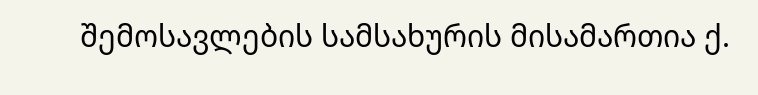შემოსავლების სამსახურის მისამართია ქ.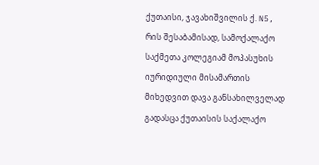ქუთაისი, ჯავახიშვილის ქ. N5, რის შესაბამისად, სამოქალაქო საქმეთა კოლეგიამ მოპასუხის იურიდიული მისამართის მიხედვით დავა განსახილველად გადასცა ქუთაისის საქალაქო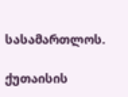სასამართლოს.

ქუთაისის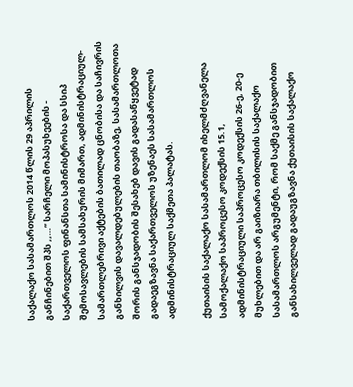საქალაქო სასამართლოს 2014 წლის 29 აპრილის განჩინებით შპს ,,…’’ სარჩელი მოპასუხეების - საქართველოს ფინანსთა სამინისტროსა და სსიპ შემოსავლების სამსახურის მიმართ, ადმინისტრაციულ- სამართლებრივი აქტების ბათილად ცნობისა და საჩივრის განხილვის დავალდებულების თაობაზე, სასამართლოთა შორის განსჯადობის შესახებ დავის გადასაწყვეტად გადაეგზავნა საქართველოს უზენაეს სასამართლოს ადმინისტრაციულ საქმეთა პალატას.

ქუთაისის საქალაქო სასამართლომ იხელმძღვანელა სამოქალაქო საპროცესო კოდექსის 15.1, ადმინისტრაციული საპროცესო კოდექსის 26-ე, 20-ე მუხლებით და არ გაიზიარა თბილისის საქალაქო სასამართლოს არგუმენტი, რომ საქმე განსჯადობით განსახილველად გადაუგზავნა ქუთაისის საქალაქო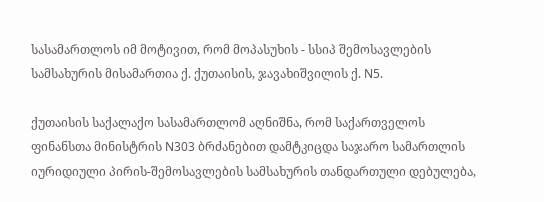სასამართლოს იმ მოტივით, რომ მოპასუხის - სსიპ შემოსავლების სამსახურის მისამართია ქ. ქუთაისის, ჯავახიშვილის ქ. N5.

ქუთაისის საქალაქო სასამართლომ აღნიშნა, რომ საქართველოს ფინანსთა მინისტრის N303 ბრძანებით დამტკიცდა საჯარო სამართლის იურიდიული პირის-შემოსავლების სამსახურის თანდართული დებულება,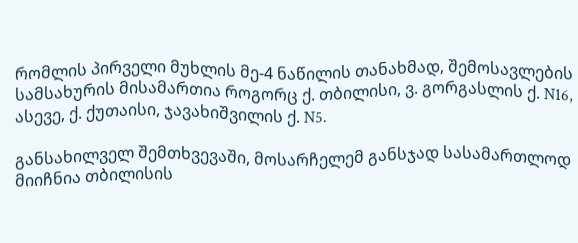რომლის პირველი მუხლის მე-4 ნაწილის თანახმად, შემოსავლების სამსახურის მისამართია როგორც ქ. თბილისი, ვ. გორგასლის ქ. N16, ასევე, ქ. ქუთაისი, ჯავახიშვილის ქ. N5.

განსახილველ შემთხვევაში, მოსარჩელემ განსჯად სასამართლოდ მიიჩნია თბილისის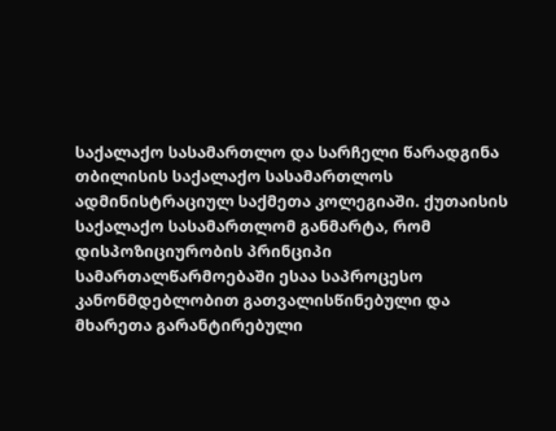საქალაქო სასამართლო და სარჩელი წარადგინა თბილისის საქალაქო სასამართლოს ადმინისტრაციულ საქმეთა კოლეგიაში. ქუთაისის საქალაქო სასამართლომ განმარტა, რომ დისპოზიციურობის პრინციპი სამართალწარმოებაში ესაა საპროცესო კანონმდებლობით გათვალისწინებული და მხარეთა გარანტირებული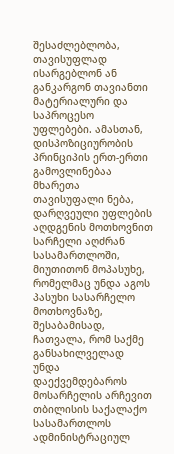შესაძლებლობა, თავისუფლად ისარგებლონ ან განკარგონ თავიანთი მატერიალური და საპროცესო უფლებები. ამასთან, დისპოზიციურობის პრინციპის ერთ-ერთი გამოვლინებაა მხარეთა თავისუფალი ნება, დარღვეული უფლების აღდგენის მოთხოვნით სარჩელი აღძრან სასამართლოში, მიუთითონ მოპასუხე, რომელმაც უნდა აგოს პასუხი სასარჩელო მოთხოვნაზე, შესაბამისად, ჩათვალა, რომ საქმე განსახილველად უნდა დაექვემდებაროს მოსარჩელის არჩევით თბილისის საქალაქო სასამართლოს ადმინისტრაციულ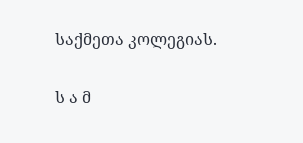საქმეთა კოლეგიას.

ს ა მ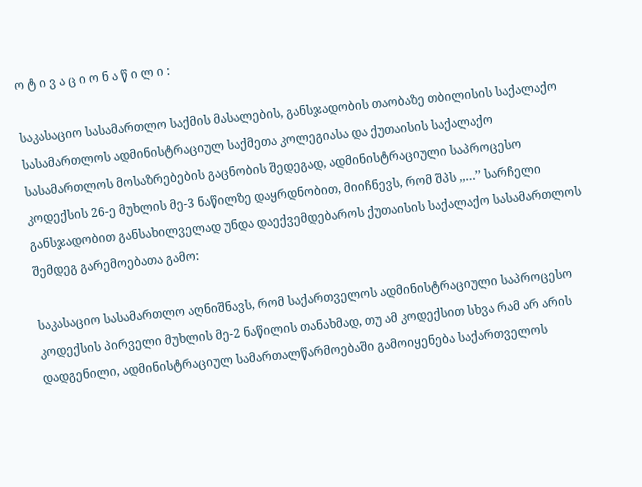ო ტ ი ვ ა ც ი ო ნ ა წ ი ლ ი :

საკასაციო სასამართლო საქმის მასალების, განსჯადობის თაობაზე თბილისის საქალაქო სასამართლოს ადმინისტრაციულ საქმეთა კოლეგიასა და ქუთაისის საქალაქო სასამართლოს მოსაზრებების გაცნობის შედეგად, ადმინისტრაციული საპროცესო კოდექსის 26-ე მუხლის მე-3 ნაწილზე დაყრდნობით, მიიჩნევს, რომ შპს ,,…’’ სარჩელი განსჯადობით განსახილველად უნდა დაექვემდებაროს ქუთაისის საქალაქო სასამართლოს შემდეგ გარემოებათა გამო:

საკასაციო სასამართლო აღნიშნავს, რომ საქართველოს ადმინისტრაციული საპროცესო კოდექსის პირველი მუხლის მე-2 ნაწილის თანახმად, თუ ამ კოდექსით სხვა რამ არ არის დადგენილი, ადმინისტრაციულ სამართალწარმოებაში გამოიყენება საქართველოს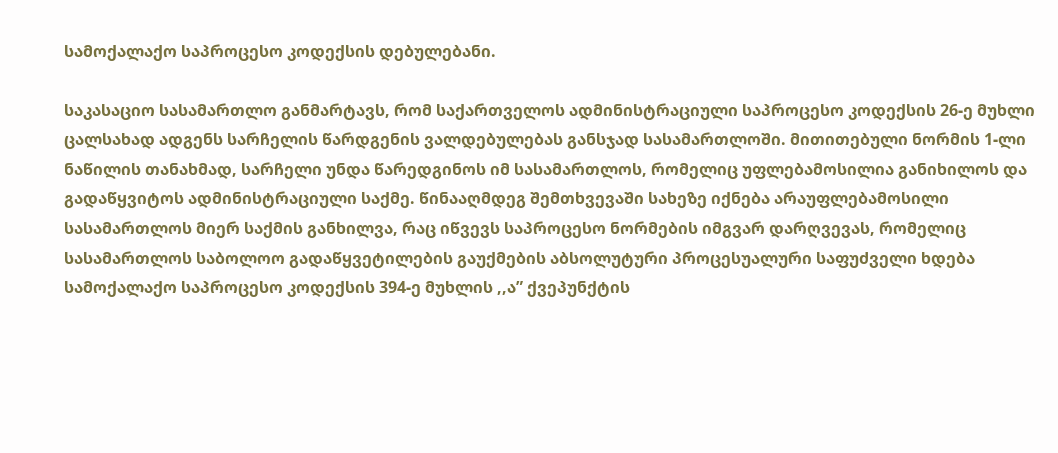სამოქალაქო საპროცესო კოდექსის დებულებანი.

საკასაციო სასამართლო განმარტავს, რომ საქართველოს ადმინისტრაციული საპროცესო კოდექსის 26-ე მუხლი ცალსახად ადგენს სარჩელის წარდგენის ვალდებულებას განსჯად სასამართლოში. მითითებული ნორმის 1-ლი ნაწილის თანახმად, სარჩელი უნდა წარედგინოს იმ სასამართლოს, რომელიც უფლებამოსილია განიხილოს და გადაწყვიტოს ადმინისტრაციული საქმე. წინააღმდეგ შემთხვევაში სახეზე იქნება არაუფლებამოსილი სასამართლოს მიერ საქმის განხილვა, რაც იწვევს საპროცესო ნორმების იმგვარ დარღვევას, რომელიც სასამართლოს საბოლოო გადაწყვეტილების გაუქმების აბსოლუტური პროცესუალური საფუძველი ხდება სამოქალაქო საპროცესო კოდექსის 394-ე მუხლის ,,ა” ქვეპუნქტის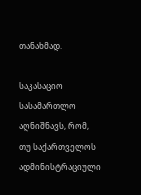თანახმად.

საკასაციო სასამართლო აღნიშნავს, რომ, თუ საქართველოს ადმინისტრაციული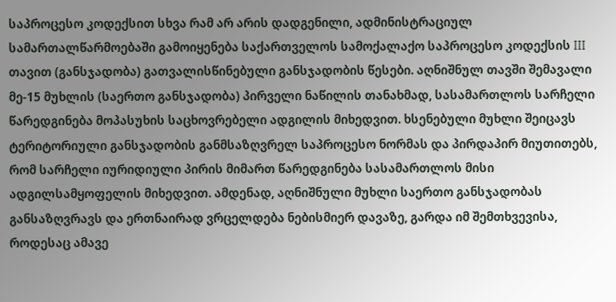საპროცესო კოდექსით სხვა რამ არ არის დადგენილი, ადმინისტრაციულ სამართალწარმოებაში გამოიყენება საქართველოს სამოქალაქო საპროცესო კოდექსის III თავით (განსჯადობა) გათვალისწინებული განსჯადობის წესები. აღნიშნულ თავში შემავალი მე-15 მუხლის (საერთო განსჯადობა) პირველი ნაწილის თანახმად, სასამართლოს სარჩელი წარედგინება მოპასუხის საცხოვრებელი ადგილის მიხედვით. ხსენებული მუხლი შეიცავს ტერიტორიული განსჯადობის განმსაზღვრელ საპროცესო ნორმას და პირდაპირ მიუთითებს, რომ სარჩელი იურიდიული პირის მიმართ წარედგინება სასამართლოს მისი ადგილსამყოფელის მიხედვით. ამდენად, აღნიშნული მუხლი საერთო განსჯადობას განსაზღვრავს და ერთნაირად ვრცელდება ნებისმიერ დავაზე, გარდა იმ შემთხვევისა, როდესაც ამავე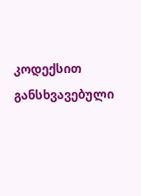კოდექსით განსხვავებული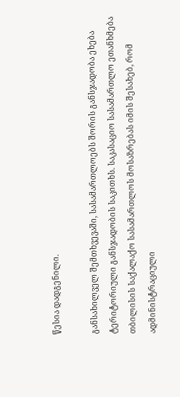წესია დადგენილი.

განსახილველ შემთხვევაში, სასამართლოებს შორის განსჯადობა ეხება ტერიტორიული განსჯადობის საკითხს. საკასაციო სასამართლო ეთანხმება თბილისის საქალაქო სასამართლოს მოსაზრებას იმის შესახებ, რომ ადმინისტრაციული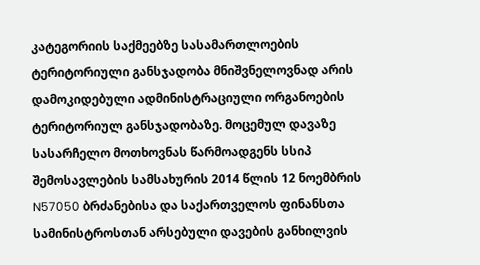კატეგორიის საქმეებზე სასამართლოების ტერიტორიული განსჯადობა მნიშვნელოვნად არის დამოკიდებული ადმინისტრაციული ორგანოების ტერიტორიულ განსჯადობაზე. მოცემულ დავაზე სასარჩელო მოთხოვნას წარმოადგენს სსიპ შემოსავლების სამსახურის 2014 წლის 12 ნოემბრის N57050 ბრძანებისა და საქართველოს ფინანსთა სამინისტროსთან არსებული დავების განხილვის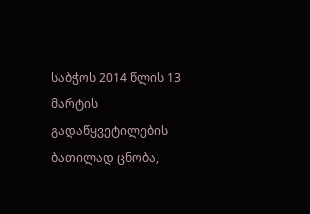საბჭოს 2014 წლის 13 მარტის გადაწყვეტილების ბათილად ცნობა,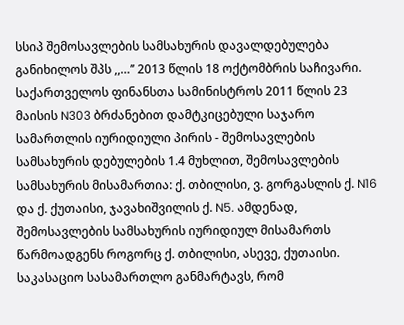სსიპ შემოსავლების სამსახურის დავალდებულება განიხილოს შპს ,,…’’ 2013 წლის 18 ოქტომბრის საჩივარი. საქართველოს ფინანსთა სამინისტროს 2011 წლის 23 მაისის N303 ბრძანებით დამტკიცებული საჯარო სამართლის იურიდიული პირის - შემოსავლების სამსახურის დებულების 1.4 მუხლით, შემოსავლების სამსახურის მისამართია: ქ. თბილისი, ვ. გორგასლის ქ. N16 და ქ. ქუთაისი, ჯავახიშვილის ქ. N5. ამდენად, შემოსავლების სამსახურის იურიდიულ მისამართს წარმოადგენს როგორც ქ. თბილისი, ასევე, ქუთაისი. საკასაციო სასამართლო განმარტავს, რომ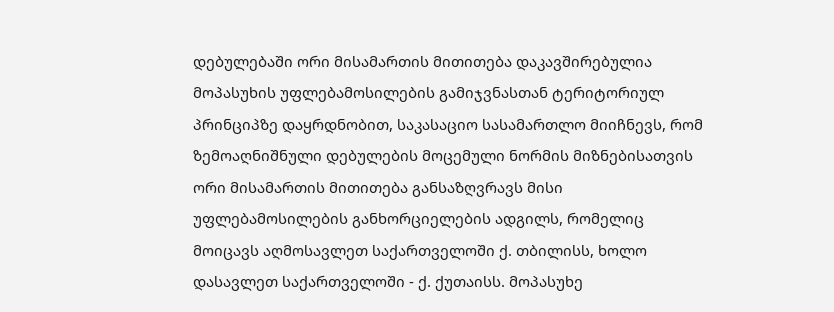დებულებაში ორი მისამართის მითითება დაკავშირებულია მოპასუხის უფლებამოსილების გამიჯვნასთან ტერიტორიულ პრინციპზე დაყრდნობით, საკასაციო სასამართლო მიიჩნევს, რომ ზემოაღნიშნული დებულების მოცემული ნორმის მიზნებისათვის ორი მისამართის მითითება განსაზღვრავს მისი უფლებამოსილების განხორციელების ადგილს, რომელიც მოიცავს აღმოსავლეთ საქართველოში ქ. თბილისს, ხოლო დასავლეთ საქართველოში - ქ. ქუთაისს. მოპასუხე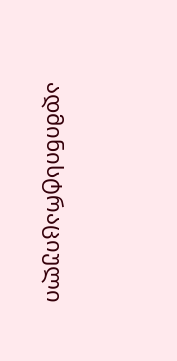ადმინისტრაციული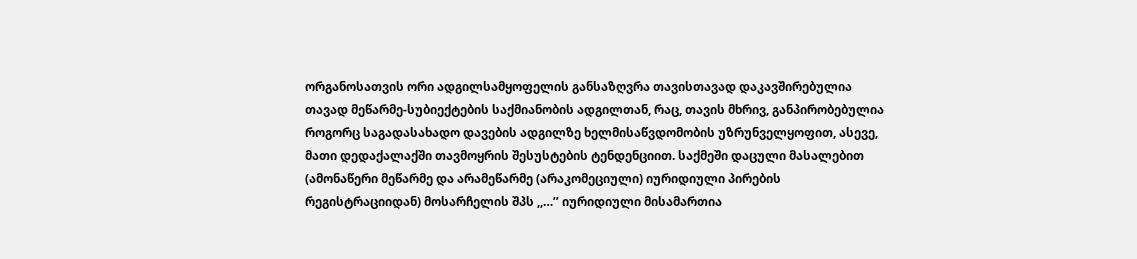ორგანოსათვის ორი ადგილსამყოფელის განსაზღვრა თავისთავად დაკავშირებულია თავად მეწარმე-სუბიექტების საქმიანობის ადგილთან, რაც, თავის მხრივ, განპირობებულია როგორც საგადასახადო დავების ადგილზე ხელმისაწვდომობის უზრუნველყოფით, ასევე, მათი დედაქალაქში თავმოყრის შესუსტების ტენდენციით. საქმეში დაცული მასალებით (ამონაწერი მეწარმე და არამეწარმე (არაკომეციული) იურიდიული პირების რეგისტრაციიდან) მოსარჩელის შპს ,,…’’ იურიდიული მისამართია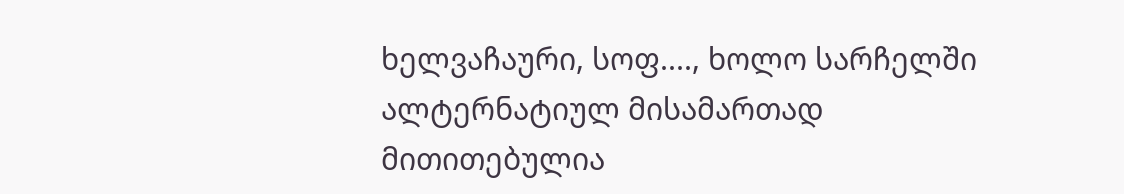ხელვაჩაური, სოფ...., ხოლო სარჩელში ალტერნატიულ მისამართად მითითებულია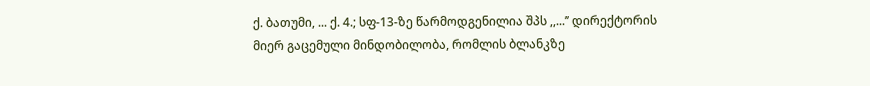ქ. ბათუმი, ... ქ. 4.; სფ-13-ზე წარმოდგენილია შპს ,,...’’ დირექტორის მიერ გაცემული მინდობილობა, რომლის ბლანკზე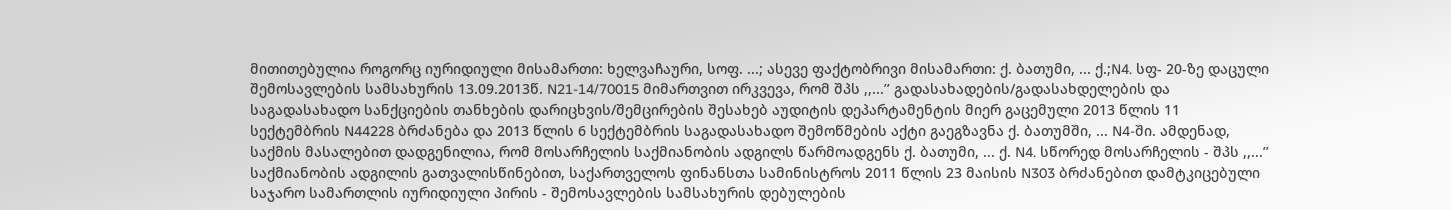მითითებულია როგორც იურიდიული მისამართი: ხელვაჩაური, სოფ. ...; ასევე ფაქტობრივი მისამართი: ქ. ბათუმი, ... ქ.;N4. სფ- 20-ზე დაცული შემოსავლების სამსახურის 13.09.2013წ. N21-14/70015 მიმართვით ირკვევა, რომ შპს ,,...’’ გადასახადების/გადასახდელების და საგადასახადო სანქციების თანხების დარიცხვის/შემცირების შესახებ აუდიტის დეპარტამენტის მიერ გაცემული 2013 წლის 11 სექტემბრის N44228 ბრძანება და 2013 წლის 6 სექტემბრის საგადასახადო შემოწმების აქტი გაეგზავნა ქ. ბათუმში, ... N4-ში. ამდენად, საქმის მასალებით დადგენილია, რომ მოსარჩელის საქმიანობის ადგილს წარმოადგენს ქ. ბათუმი, ... ქ. N4. სწორედ მოსარჩელის - შპს ,,...’’ საქმიანობის ადგილის გათვალისწინებით, საქართველოს ფინანსთა სამინისტროს 2011 წლის 23 მაისის N303 ბრძანებით დამტკიცებული საჯარო სამართლის იურიდიული პირის - შემოსავლების სამსახურის დებულების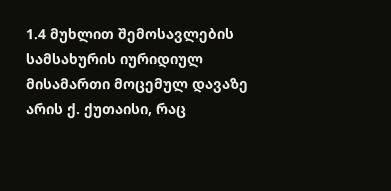1.4 მუხლით შემოსავლების სამსახურის იურიდიულ მისამართი მოცემულ დავაზე არის ქ. ქუთაისი, რაც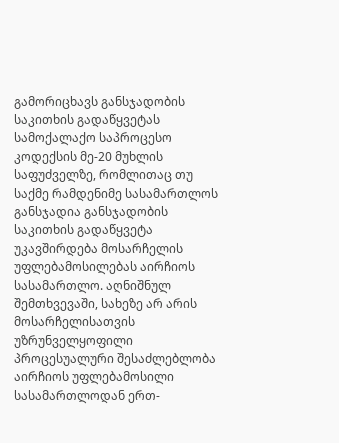გამორიცხავს განსჯადობის საკითხის გადაწყვეტას სამოქალაქო საპროცესო კოდექსის მე-20 მუხლის საფუძველზე, რომლითაც თუ საქმე რამდენიმე სასამართლოს განსჯადია განსჯადობის საკითხის გადაწყვეტა უკავშირდება მოსარჩელის უფლებამოსილებას აირჩიოს სასამართლო. აღნიშნულ შემთხვევაში, სახეზე არ არის მოსარჩელისათვის უზრუნველყოფილი პროცესუალური შესაძლებლობა აირჩიოს უფლებამოსილი სასამართლოდან ერთ-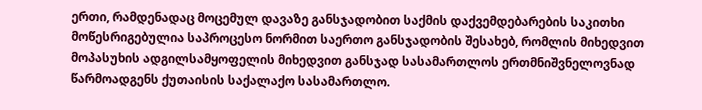ერთი, რამდენადაც მოცემულ დავაზე განსჯადობით საქმის დაქვემდებარების საკითხი მოწესრიგებულია საპროცესო ნორმით საერთო განსჯადობის შესახებ, რომლის მიხედვით მოპასუხის ადგილსამყოფელის მიხედვით განსჯად სასამართლოს ერთმნიშვნელოვნად წარმოადგენს ქუთაისის საქალაქო სასამართლო.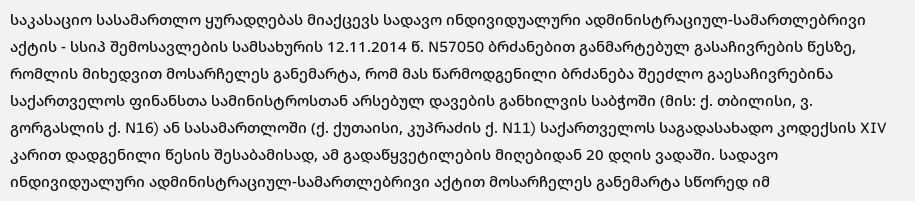საკასაციო სასამართლო ყურადღებას მიაქცევს სადავო ინდივიდუალური ადმინისტრაციულ-სამართლებრივი აქტის - სსიპ შემოსავლების სამსახურის 12.11.2014 წ. N57050 ბრძანებით განმარტებულ გასაჩივრების წესზე, რომლის მიხედვით მოსარჩელეს განემარტა, რომ მას წარმოდგენილი ბრძანება შეეძლო გაესაჩივრებინა საქართველოს ფინანსთა სამინისტროსთან არსებულ დავების განხილვის საბჭოში (მის: ქ. თბილისი, ვ. გორგასლის ქ. N16) ან სასამართლოში (ქ. ქუთაისი, კუპრაძის ქ. N11) საქართველოს საგადასახადო კოდექსის XIV კარით დადგენილი წესის შესაბამისად, ამ გადაწყვეტილების მიღებიდან 20 დღის ვადაში. სადავო ინდივიდუალური ადმინისტრაციულ-სამართლებრივი აქტით მოსარჩელეს განემარტა სწორედ იმ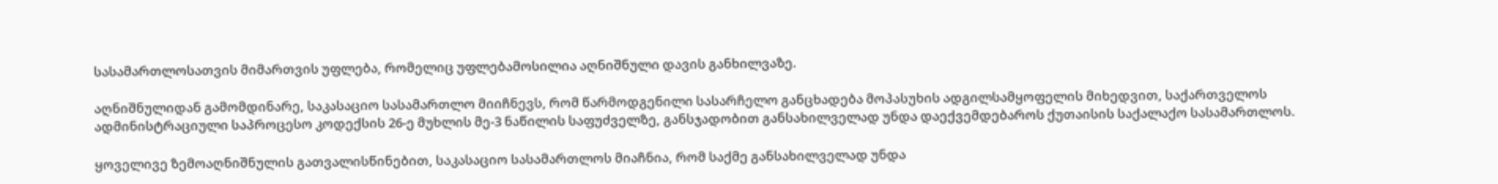სასამართლოსათვის მიმართვის უფლება, რომელიც უფლებამოსილია აღნიშნული დავის განხილვაზე.

აღნიშნულიდან გამომდინარე, საკასაციო სასამართლო მიიჩნევს, რომ წარმოდგენილი სასარჩელო განცხადება მოპასუხის ადგილსამყოფელის მიხედვით, საქართველოს ადმინისტრაციული საპროცესო კოდექსის 26-ე მუხლის მე-3 ნაწილის საფუძველზე, განსჯადობით განსახილველად უნდა დაექვემდებაროს ქუთაისის საქალაქო სასამართლოს.

ყოველივე ზემოაღნიშნულის გათვალისწინებით, საკასაციო სასამართლოს მიაჩნია, რომ საქმე განსახილველად უნდა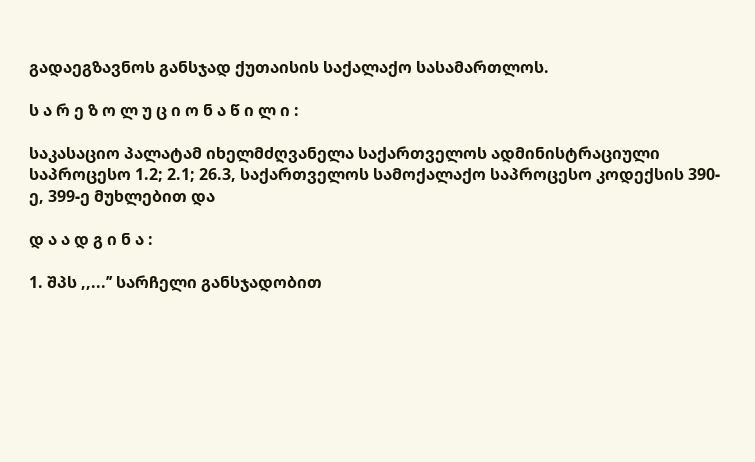გადაეგზავნოს განსჯად ქუთაისის საქალაქო სასამართლოს.

ს ა რ ე ზ ო ლ უ ც ი ო ნ ა წ ი ლ ი :

საკასაციო პალატამ იხელმძღვანელა საქართველოს ადმინისტრაციული საპროცესო 1.2; 2.1; 26.3, საქართველოს სამოქალაქო საპროცესო კოდექსის 390-ე, 399-ე მუხლებით და

დ ა ა დ გ ი ნ ა :

1. შპს ,,...’’ სარჩელი განსჯადობით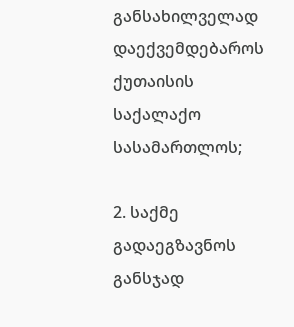განსახილველად დაექვემდებაროს ქუთაისის საქალაქო სასამართლოს;

2. საქმე გადაეგზავნოს განსჯად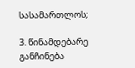სასამართლოს;

3. წინამდებარე განჩინება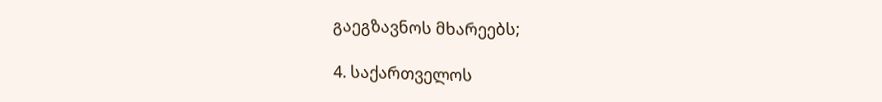გაეგზავნოს მხარეებს;

4. საქართველოს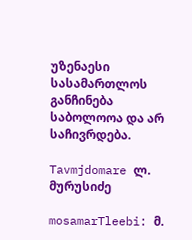უზენაესი სასამართლოს განჩინება საბოლოოა და არ საჩივრდება.

Tavmjdomare ლ. მურუსიძე

mosamarTleebi: მ.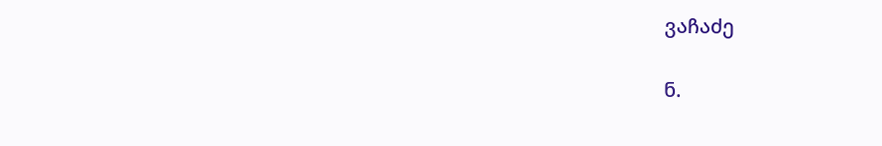ვაჩაძე

ნ.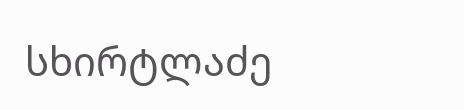სხირტლაძე